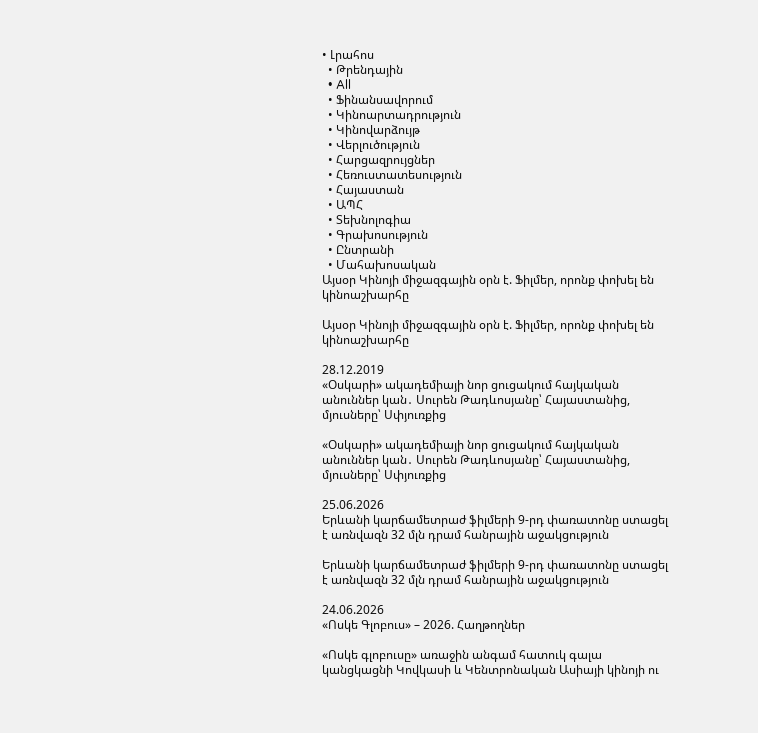• Լրահոս
  • Թրենդային
  • All
  • Ֆինանսավորում
  • Կինոարտադրություն
  • Կինովարձույթ
  • Վերլուծություն
  • Հարցազրույցներ
  • Հեռուստատեսություն
  • Հայաստան
  • ԱՊՀ
  • Տեխնոլոգիա
  • Գրախոսություն
  • Ընտրանի
  • Մահախոսական
Այսօր Կինոյի միջազգային օրն է. Ֆիլմեր, որոնք փոխել են կինոաշխարհը

Այսօր Կինոյի միջազգային օրն է. Ֆիլմեր, որոնք փոխել են կինոաշխարհը

28.12.2019
«Օսկարի» ակադեմիայի նոր ցուցակում հայկական անուններ կան․ Սուրեն Թադևոսյանը՝ Հայաստանից, մյուսները՝ Սփյուռքից

«Օսկարի» ակադեմիայի նոր ցուցակում հայկական անուններ կան․ Սուրեն Թադևոսյանը՝ Հայաստանից, մյուսները՝ Սփյուռքից

25.06.2026
Երևանի կարճամետրաժ ֆիլմերի 9-րդ փառատոնը ստացել է առնվազն 32 մլն դրամ հանրային աջակցություն

Երևանի կարճամետրաժ ֆիլմերի 9-րդ փառատոնը ստացել է առնվազն 32 մլն դրամ հանրային աջակցություն

24.06.2026
«Ոսկե Գլոբուս» – 2026. Հաղթողներ

«Ոսկե գլոբուսը» առաջին անգամ հատուկ գալա կանցկացնի Կովկասի և Կենտրոնական Ասիայի կինոյի ու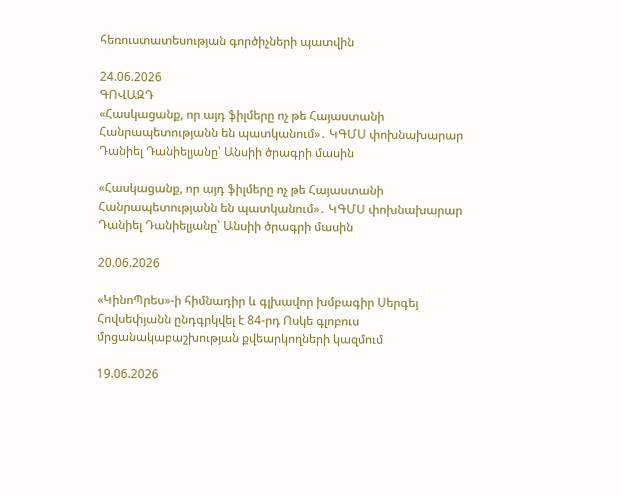հեռուստատեսության գործիչների պատվին

24.06.2026
ԳՈՎԱԶԴ
«Հասկացանք, որ այդ ֆիլմերը ոչ թե Հայաստանի Հանրապետությանն են պատկանում»․ ԿԳՄՍ փոխնախարար Դանիել Դանիելյանը՝ Անսիի ծրագրի մասին

«Հասկացանք, որ այդ ֆիլմերը ոչ թե Հայաստանի Հանրապետությանն են պատկանում»․ ԿԳՄՍ փոխնախարար Դանիել Դանիելյանը՝ Անսիի ծրագրի մասին

20.06.2026

«ԿինոՊրես»-ի հիմնադիր և գլխավոր խմբագիր Սերգեյ Հովսեփյանն ընդգրկվել է 84-րդ Ոսկե գլոբուս մրցանակաբաշխության քվեարկողների կազմում

19.06.2026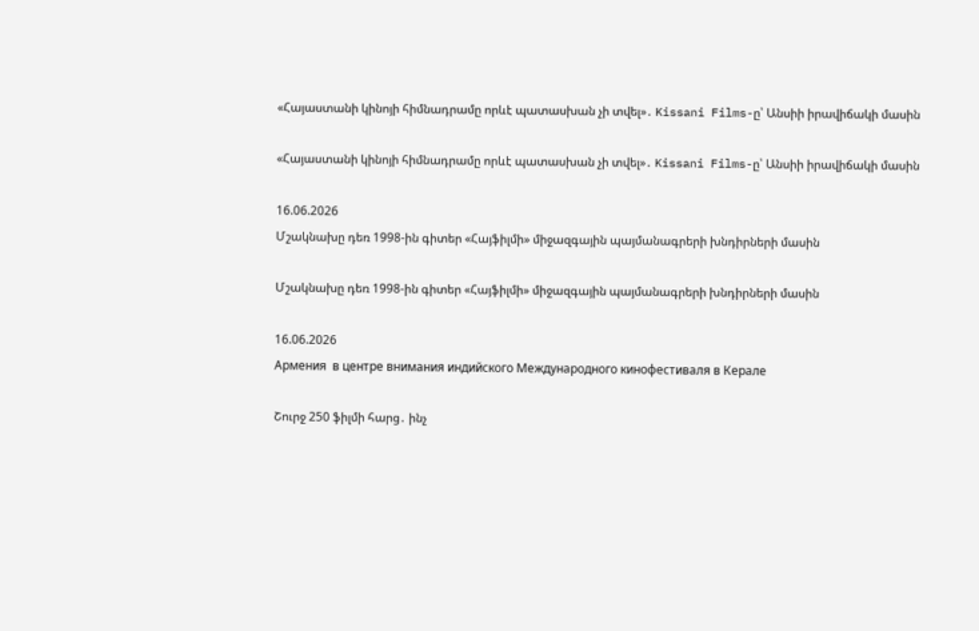«Հայաստանի կինոյի հիմնադրամը որևէ պատասխան չի տվել»․ Kissani Films-ը՝ Անսիի իրավիճակի մասին

«Հայաստանի կինոյի հիմնադրամը որևէ պատասխան չի տվել»․ Kissani Films-ը՝ Անսիի իրավիճակի մասին

16.06.2026
Մշակնախը դեռ 1998-ին գիտեր «Հայֆիլմի» միջազգային պայմանագրերի խնդիրների մասին

Մշակնախը դեռ 1998-ին գիտեր «Հայֆիլմի» միջազգային պայմանագրերի խնդիրների մասին

16.06.2026
Армения  в центре внимания индийского Международного кинофестиваля в Керале

Շուրջ 250 ֆիլմի հարց․ ինչ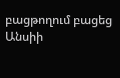բացթողում բացեց Անսիի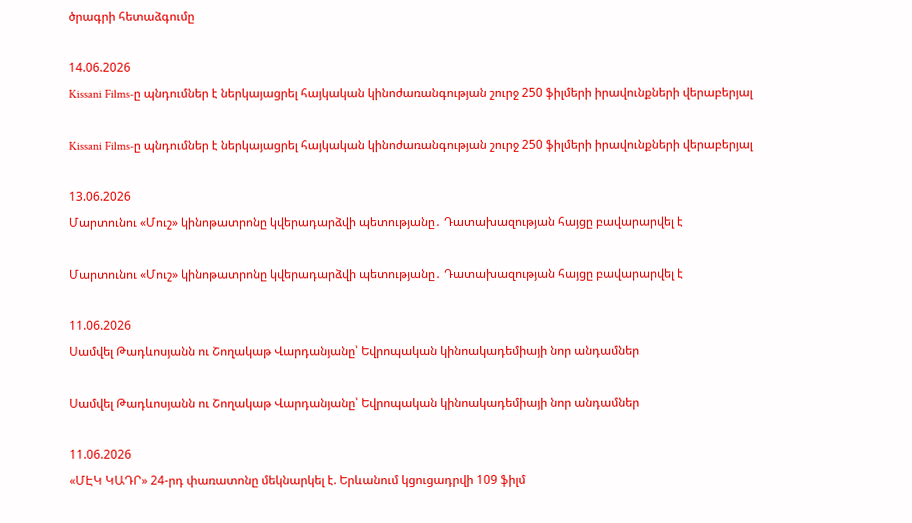ծրագրի հետաձգումը

14.06.2026
Kissani Films-ը պնդումներ է ներկայացրել հայկական կինոժառանգության շուրջ 250 ֆիլմերի իրավունքների վերաբերյալ

Kissani Films-ը պնդումներ է ներկայացրել հայկական կինոժառանգության շուրջ 250 ֆիլմերի իրավունքների վերաբերյալ

13.06.2026
Մարտունու «Մուշ» կինոթատրոնը կվերադարձվի պետությանը․ Դատախազության հայցը բավարարվել է

Մարտունու «Մուշ» կինոթատրոնը կվերադարձվի պետությանը․ Դատախազության հայցը բավարարվել է

11.06.2026
Սամվել Թադևոսյանն ու Շողակաթ Վարդանյանը՝ Եվրոպական կինոակադեմիայի նոր անդամներ

Սամվել Թադևոսյանն ու Շողակաթ Վարդանյանը՝ Եվրոպական կինոակադեմիայի նոր անդամներ

11.06.2026
«ՄԷԿ ԿԱԴՐ» 24-րդ փառատոնը մեկնարկել է. Երևանում կցուցադրվի 109 ֆիլմ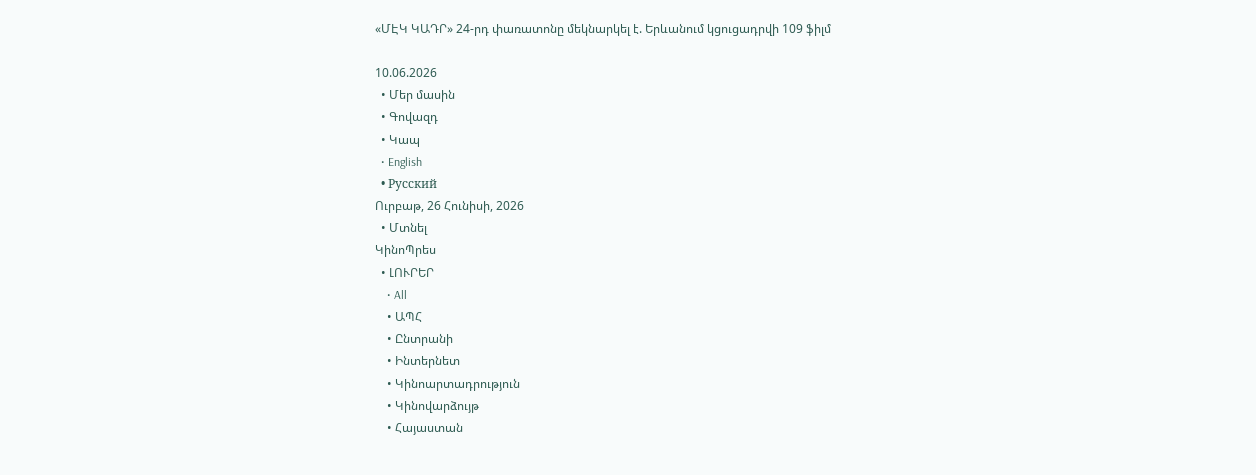«ՄԷԿ ԿԱԴՐ» 24-րդ փառատոնը մեկնարկել է. Երևանում կցուցադրվի 109 ֆիլմ

10.06.2026
  • Մեր մասին
  • Գովազդ
  • Կապ
  • English
  • Русский
Ուրբաթ, 26 Հունիսի, 2026
  • Մտնել
ԿինոՊրես
  • ԼՈՒՐԵՐ
    • All
    • ԱՊՀ
    • Ընտրանի
    • Ինտերնետ
    • Կինոարտադրություն
    • Կինովարձույթ
    • Հայաստան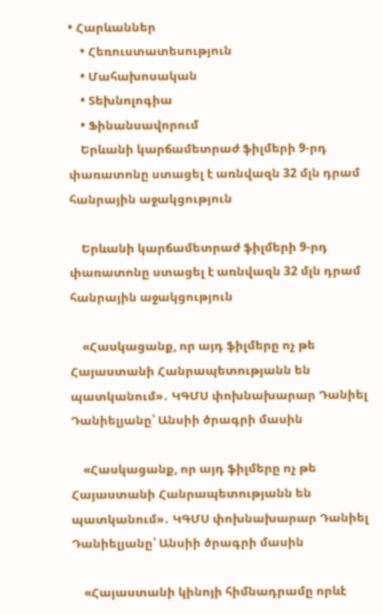• Հարևաններ
    • Հեռուստատեսություն
    • Մահախոսական
    • Տեխնոլոգիա
    • Ֆինանսավորում
    Երևանի կարճամետրաժ ֆիլմերի 9-րդ փառատոնը ստացել է առնվազն 32 մլն դրամ հանրային աջակցություն

    Երևանի կարճամետրաժ ֆիլմերի 9-րդ փառատոնը ստացել է առնվազն 32 մլն դրամ հանրային աջակցություն

    «Հասկացանք, որ այդ ֆիլմերը ոչ թե Հայաստանի Հանրապետությանն են պատկանում»․ ԿԳՄՍ փոխնախարար Դանիել Դանիելյանը՝ Անսիի ծրագրի մասին

    «Հասկացանք, որ այդ ֆիլմերը ոչ թե Հայաստանի Հանրապետությանն են պատկանում»․ ԿԳՄՍ փոխնախարար Դանիել Դանիելյանը՝ Անսիի ծրագրի մասին

    «Հայաստանի կինոյի հիմնադրամը որևէ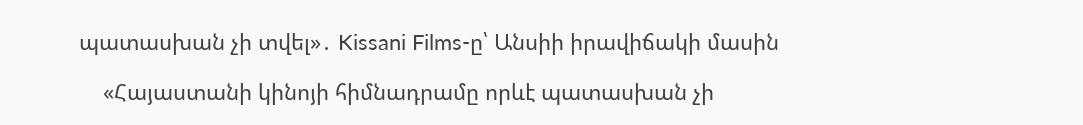պատասխան չի տվել»․ Kissani Films-ը՝ Անսիի իրավիճակի մասին

    «Հայաստանի կինոյի հիմնադրամը որևէ պատասխան չի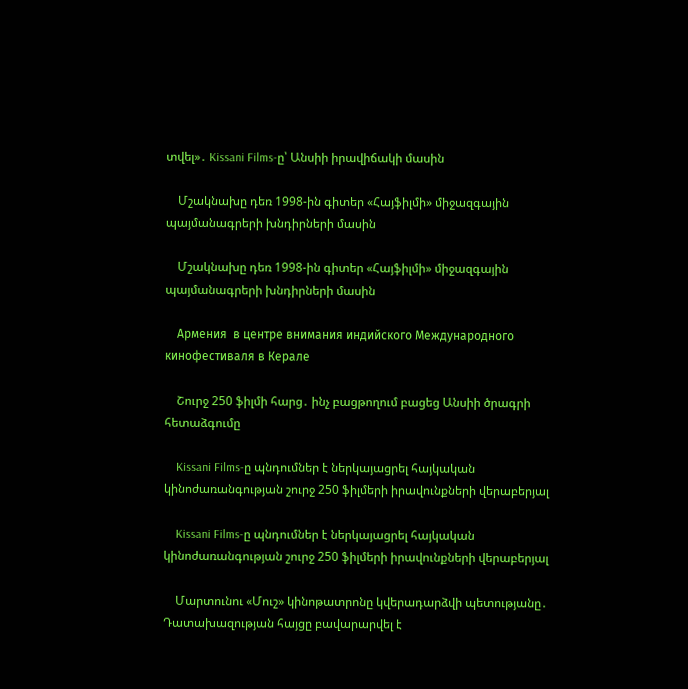տվել»․ Kissani Films-ը՝ Անսիի իրավիճակի մասին

    Մշակնախը դեռ 1998-ին գիտեր «Հայֆիլմի» միջազգային պայմանագրերի խնդիրների մասին

    Մշակնախը դեռ 1998-ին գիտեր «Հայֆիլմի» միջազգային պայմանագրերի խնդիրների մասին

    Армения  в центре внимания индийского Международного кинофестиваля в Керале

    Շուրջ 250 ֆիլմի հարց․ ինչ բացթողում բացեց Անսիի ծրագրի հետաձգումը

    Kissani Films-ը պնդումներ է ներկայացրել հայկական կինոժառանգության շուրջ 250 ֆիլմերի իրավունքների վերաբերյալ

    Kissani Films-ը պնդումներ է ներկայացրել հայկական կինոժառանգության շուրջ 250 ֆիլմերի իրավունքների վերաբերյալ

    Մարտունու «Մուշ» կինոթատրոնը կվերադարձվի պետությանը․ Դատախազության հայցը բավարարվել է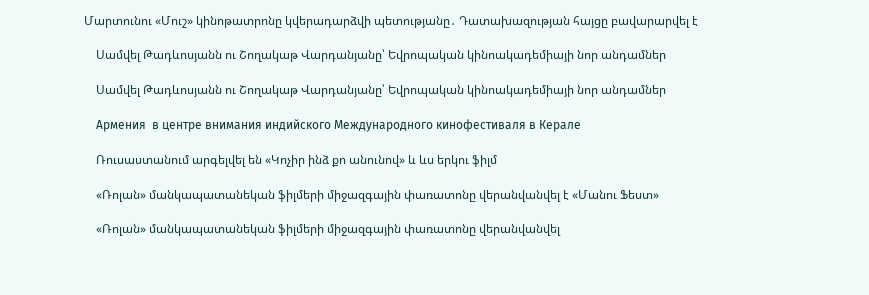Մարտունու «Մուշ» կինոթատրոնը կվերադարձվի պետությանը․ Դատախազության հայցը բավարարվել է

    Սամվել Թադևոսյանն ու Շողակաթ Վարդանյանը՝ Եվրոպական կինոակադեմիայի նոր անդամներ

    Սամվել Թադևոսյանն ու Շողակաթ Վարդանյանը՝ Եվրոպական կինոակադեմիայի նոր անդամներ

    Армения  в центре внимания индийского Международного кинофестиваля в Керале

    Ռուսաստանում արգելվել են «Կոչիր ինձ քո անունով» և ևս երկու ֆիլմ

    «Ռոլան» մանկապատանեկան ֆիլմերի միջազգային փառատոնը վերանվանվել է «Մանու Ֆեստ»

    «Ռոլան» մանկապատանեկան ֆիլմերի միջազգային փառատոնը վերանվանվել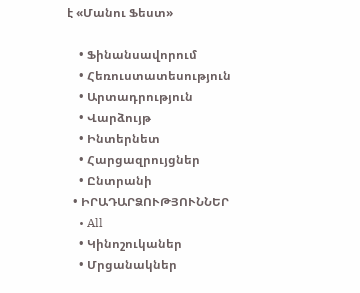է «Մանու Ֆեստ»

    • Ֆինանսավորում
    • Հեռուստատեսություն
    • Արտադրություն
    • Վարձույթ
    • Ինտերնետ
    • Հարցազրույցներ
    • Ընտրանի
  • ԻՐԱԴԱՐՁՈՒԹՅՈՒՆՆԵՐ
    • All
    • Կինոշուկաներ
    • Մրցանակներ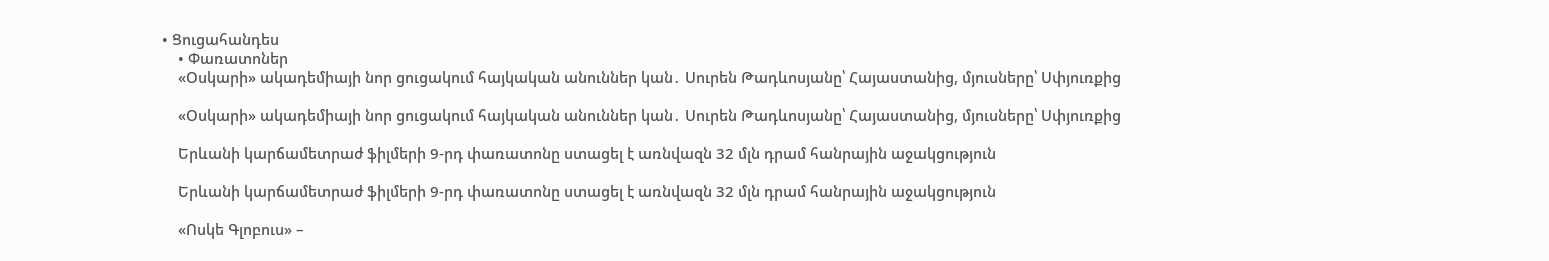• Ցուցահանդես
    • Փառատոներ
    «Օսկարի» ակադեմիայի նոր ցուցակում հայկական անուններ կան․ Սուրեն Թադևոսյանը՝ Հայաստանից, մյուսները՝ Սփյուռքից

    «Օսկարի» ակադեմիայի նոր ցուցակում հայկական անուններ կան․ Սուրեն Թադևոսյանը՝ Հայաստանից, մյուսները՝ Սփյուռքից

    Երևանի կարճամետրաժ ֆիլմերի 9-րդ փառատոնը ստացել է առնվազն 32 մլն դրամ հանրային աջակցություն

    Երևանի կարճամետրաժ ֆիլմերի 9-րդ փառատոնը ստացել է առնվազն 32 մլն դրամ հանրային աջակցություն

    «Ոսկե Գլոբուս» –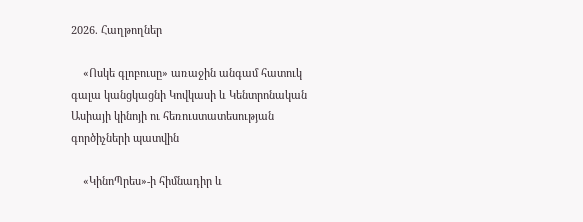2026. Հաղթողներ

    «Ոսկե գլոբուսը» առաջին անգամ հատուկ գալա կանցկացնի Կովկասի և Կենտրոնական Ասիայի կինոյի ու հեռուստատեսության գործիչների պատվին

    «ԿինոՊրես»-ի հիմնադիր և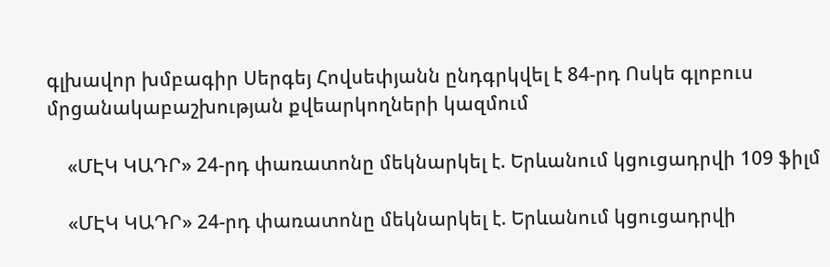գլխավոր խմբագիր Սերգեյ Հովսեփյանն ընդգրկվել է 84-րդ Ոսկե գլոբուս մրցանակաբաշխության քվեարկողների կազմում

    «ՄԷԿ ԿԱԴՐ» 24-րդ փառատոնը մեկնարկել է. Երևանում կցուցադրվի 109 ֆիլմ

    «ՄԷԿ ԿԱԴՐ» 24-րդ փառատոնը մեկնարկել է. Երևանում կցուցադրվի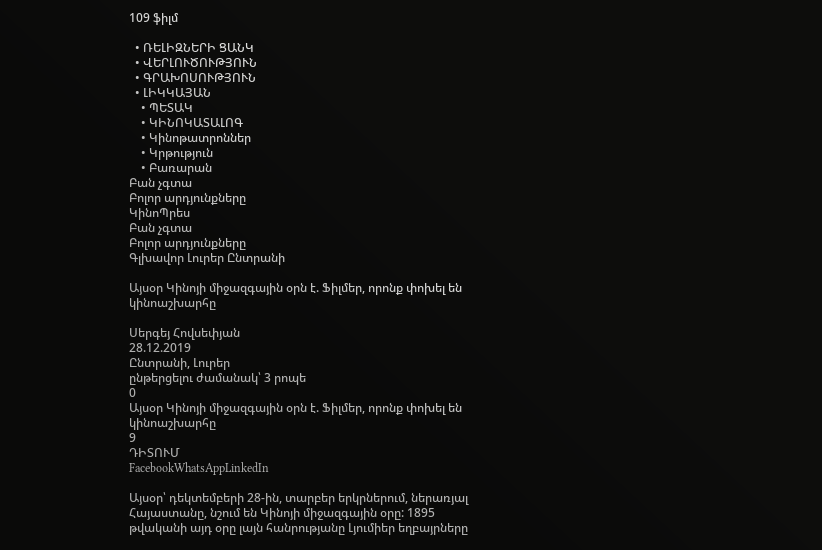109 ֆիլմ

  • ՌԵԼԻԶՆԵՐԻ ՑԱՆԿ
  • ՎԵՐԼՈՒԾՈՒԹՅՈՒՆ
  • ԳՐԱԽՈՍՈՒԹՅՈՒՆ
  • ԼԻԿԿԱՅԱՆ
    • ՊԵՏԱԿ
    • ԿԻՆՈԿԱՏԱԼՈԳ
    • Կինոթատրոններ
    • Կրթություն
    • Բառարան
Բան չգտա
Բոլոր արդյունքները
ԿինոՊրես
Բան չգտա
Բոլոր արդյունքները
Գլխավոր Լուրեր Ընտրանի

Այսօր Կինոյի միջազգային օրն է. Ֆիլմեր, որոնք փոխել են կինոաշխարհը

Սերգեյ Հովսեփյան
28.12.2019
Ընտրանի, Լուրեր
ընթերցելու ժամանակ՝ 3 րոպե
0
Այսօր Կինոյի միջազգային օրն է. Ֆիլմեր, որոնք փոխել են կինոաշխարհը
9
ԴԻՏՈՒՄ
FacebookWhatsAppLinkedIn

Այսօր՝ դեկտեմբերի 28-ին, տարբեր երկրներում, ներառյալ Հայաստանը, նշում են Կինոյի միջազգային օրը: 1895 թվականի այդ օրը լայն հանրությանը Լյումիեր եղբայրները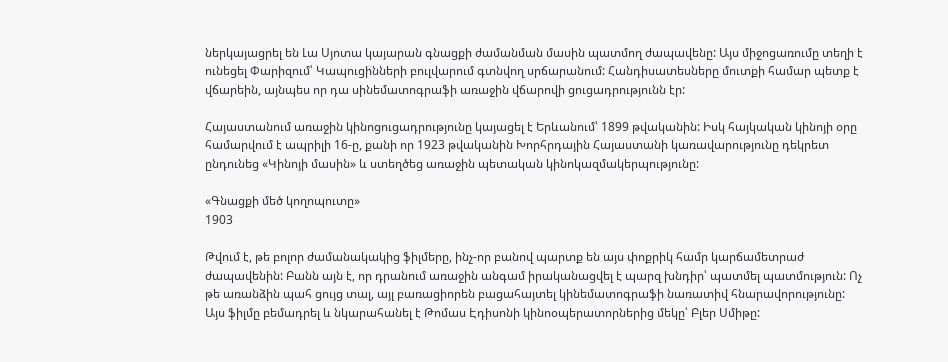ներկայացրել են Լա Սյոտա կայարան գնացքի ժամանման մասին պատմող ժապավենը: Այս միջոցառումը տեղի է ունեցել Փարիզում՝ Կապուցինների բուլվարում գտնվող սրճարանում: Հանդիսատեսները մուտքի համար պետք է վճարեին, այնպես որ դա սինեմատոգրաֆի առաջին վճարովի ցուցադրությունն էր:

Հայաստանում առաջին կինոցուցադրությունը կայացել է Երևանում՝ 1899 թվականին: Իսկ հայկական կինոյի օրը համարվում է ապրիլի 16-ը, քանի որ 1923 թվականին Խորհրդային Հայաստանի կառավարությունը դեկրետ ընդունեց «Կինոյի մասին» և ստեղծեց առաջին պետական կինոկազմակերպությունը:

«Գնացքի մեծ կողոպուտը»
1903

Թվում է, թե բոլոր ժամանակակից ֆիլմերը, ինչ-որ բանով պարտք են այս փոքրիկ համր կարճամետրաժ ժապավենին: Բանն այն է, որ դրանում առաջին անգամ իրականացվել է պարզ խնդիր՝ պատմել պատմություն: Ոչ թե առանձին պահ ցույց տալ, այլ բառացիորեն բացահայտել կինեմատոգրաֆի նառատիվ հնարավորությունը: Այս ֆիլմը բեմադրել և նկարահանել է Թոմաս Էդիսոնի կինոօպերատորներից մեկը՝ Բլեր Սմիթը: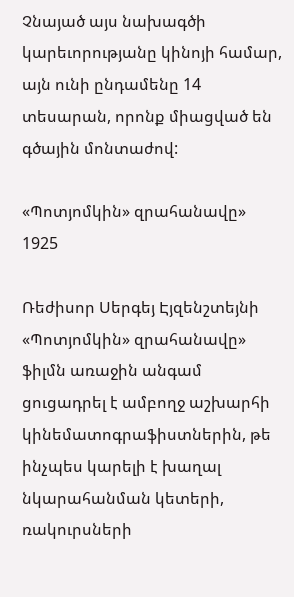Չնայած այս նախագծի կարեւորությանը կինոյի համար, այն ունի ընդամենը 14 տեսարան, որոնք միացված են գծային մոնտաժով:

«Պոտյոմկին» զրահանավը»
1925

Ռեժիսոր Սերգեյ Էյզենշտեյնի «Պոտյոմկին» զրահանավը» ֆիլմն առաջին անգամ ցուցադրել է ամբողջ աշխարհի կինեմատոգրաֆիստներին, թե ինչպես կարելի է խաղալ նկարահանման կետերի, ռակուրսների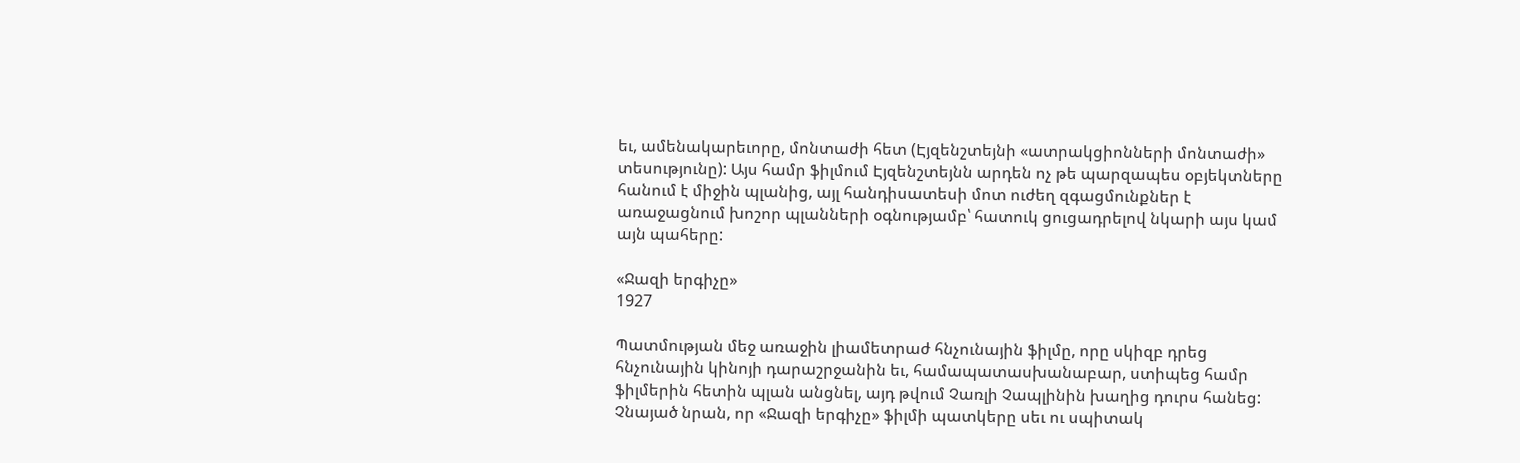եւ, ամենակարեւորը, մոնտաժի հետ (Էյզենշտեյնի «ատրակցիոնների մոնտաժի» տեսությունը): Այս համր ֆիլմում Էյզենշտեյնն արդեն ոչ թե պարզապես օբյեկտները հանում է միջին պլանից, այլ հանդիսատեսի մոտ ուժեղ զգացմունքներ է առաջացնում խոշոր պլանների օգնությամբ՝ հատուկ ցուցադրելով նկարի այս կամ այն պահերը:

«Ջազի երգիչը»
1927

Պատմության մեջ առաջին լիամետրաժ հնչունային ֆիլմը, որը սկիզբ դրեց հնչունային կինոյի դարաշրջանին եւ, համապատասխանաբար, ստիպեց համր ֆիլմերին հետին պլան անցնել, այդ թվում Չառլի Չապլինին խաղից դուրս հանեց: Չնայած նրան, որ «Ջազի երգիչը» ֆիլմի պատկերը սեւ ու սպիտակ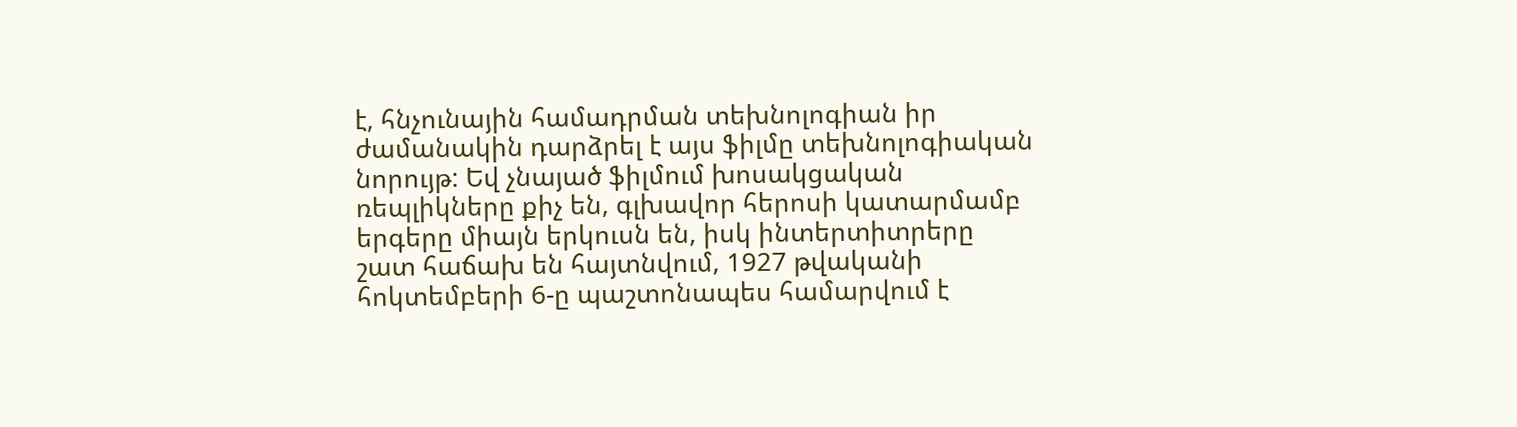է, հնչունային համադրման տեխնոլոգիան իր ժամանակին դարձրել է այս ֆիլմը տեխնոլոգիական նորույթ: Եվ չնայած ֆիլմում խոսակցական ռեպլիկները քիչ են, գլխավոր հերոսի կատարմամբ երգերը միայն երկուսն են, իսկ ինտերտիտրերը շատ հաճախ են հայտնվում, 1927 թվականի հոկտեմբերի 6-ը պաշտոնապես համարվում է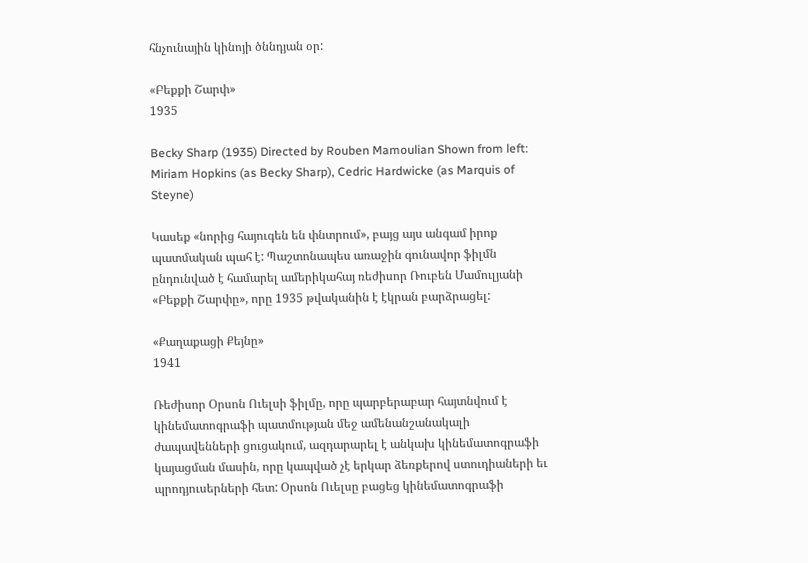հնչունային կինոյի ծննդյան օր:

«Բեքքի Շարփ»
1935

Becky Sharp (1935) Directed by Rouben Mamoulian Shown from left: Miriam Hopkins (as Becky Sharp), Cedric Hardwicke (as Marquis of Steyne)

Կասեք «նորից հայուգեն են փնտրում», բայց այս անգամ իրոք պատմական պահ է: Պաշտոնապես առաջին գունավոր ֆիլմն ընդունված է համարել ամերիկահայ ռեժիսոր Ռուբեն Մամուլյանի «Բեքքի Շարփը», որը 1935 թվականին է էկրան բարձրացել:

«Քաղաքացի Քեյնը»
1941

Ռեժիսոր Օրսոն Ուելսի ֆիլմը, որը պարբերաբար հայտնվում է կինեմատոգրաֆի պատմության մեջ ամենանշանակալի ժապավենների ցուցակում, ազդարարել է անկախ կինեմատոգրաֆի կայացման մասին, որը կապված չէ երկար ձեռքերով ստուդիաների եւ պրոդյուսերների հետ: Օրսոն Ուելսը բացեց կինեմատոգրաֆի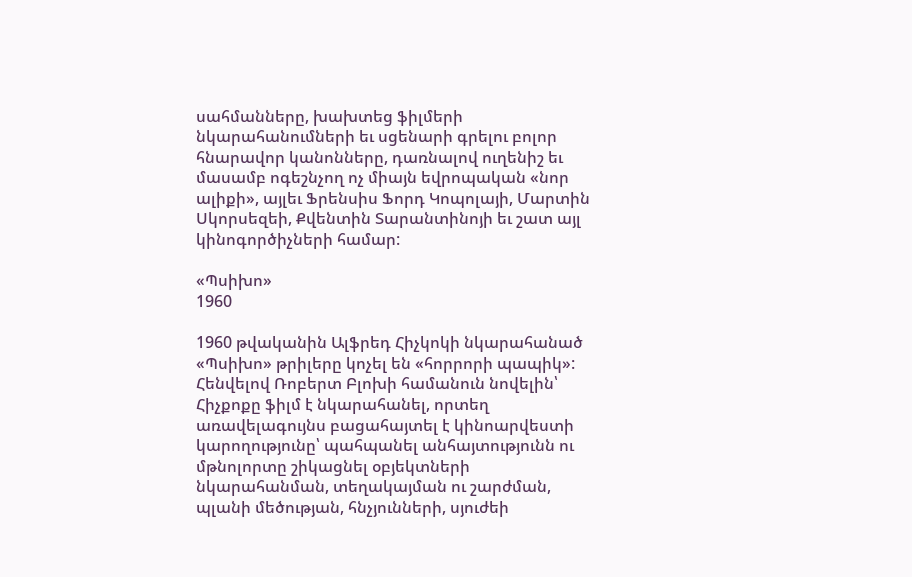սահմանները, խախտեց ֆիլմերի նկարահանումների եւ սցենարի գրելու բոլոր հնարավոր կանոնները, դառնալով ուղենիշ եւ մասամբ ոգեշնչող ոչ միայն եվրոպական «նոր ալիքի», այլեւ Ֆրենսիս Ֆորդ Կոպոլայի, Մարտին Սկորսեզեի, Քվենտին Տարանտինոյի եւ շատ այլ կինոգործիչների համար:

«Պսիխո»
1960

1960 թվականին Ալֆրեդ Հիչկոկի նկարահանած «Պսիխո» թրիլերը կոչել են «հորրորի պապիկ»: Հենվելով Ռոբերտ Բլոխի համանուն նովելին՝ Հիչքոքը ֆիլմ է նկարահանել, որտեղ առավելագույնս բացահայտել է կինոարվեստի կարողությունը՝ պահպանել անհայտությունն ու մթնոլորտը շիկացնել օբյեկտների նկարահանման, տեղակայման ու շարժման, պլանի մեծության, հնչյունների, սյուժեի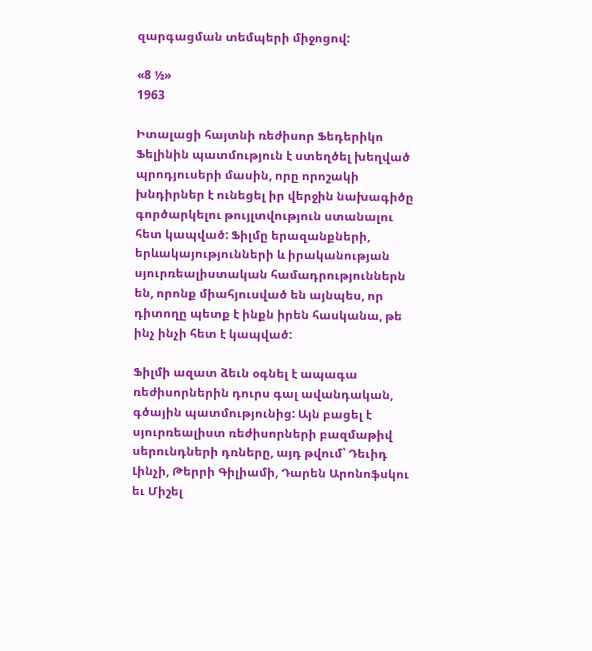զարգացման տեմպերի միջոցով:

«8 ½»
1963

Իտալացի հայտնի ռեժիսոր Ֆեդերիկո Ֆելինին պատմություն է ստեղծել խեղված պրոդյուսերի մասին, որը որոշակի խնդիրներ է ունեցել իր վերջին նախագիծը գործարկելու թույլտվություն ստանալու հետ կապված: Ֆիլմը երազանքների, երևակայությունների և իրականության սյուրռեալիստական համադրություններն են, որոնք միահյուսված են այնպես, որ դիտողը պետք է ինքն իրեն հասկանա, թե ինչ ինչի հետ է կապված:

Ֆիլմի ազատ ձեւն օգնել է ապագա ռեժիսորներին դուրս գալ ավանդական, գծային պատմությունից: Այն բացել է սյուրռեալիստ ռեժիսորների բազմաթիվ սերունդների դռները, այդ թվում՝ Դեւիդ Լինչի, Թերրի Գիլիամի, Դարեն Արոնոֆսկու եւ Միշել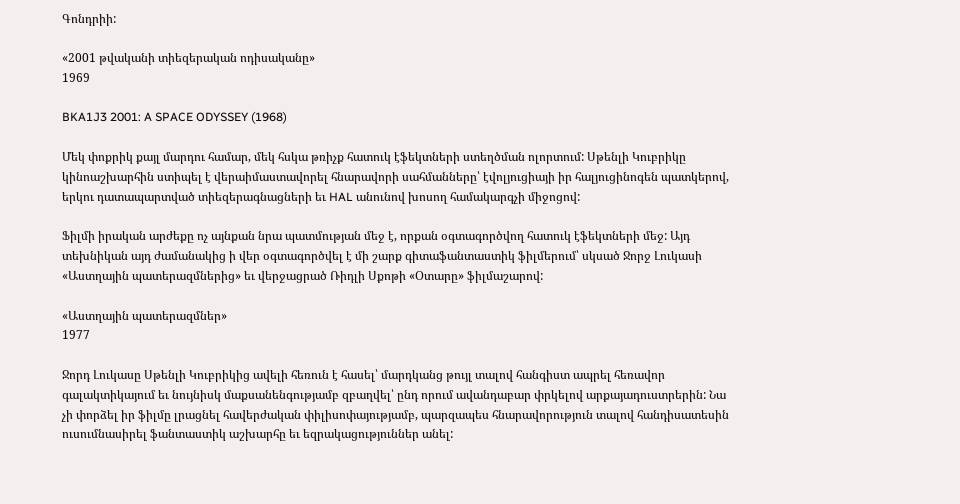Գոնդրիի:

«2001 թվականի տիեզերական ոդիսականը»
1969

BKA1J3 2001: A SPACE ODYSSEY (1968)

Մեկ փոքրիկ քայլ մարդու համար, մեկ հսկա թռիչք հատուկ էֆեկտների ստեղծման ոլորտում: Սթենլի Կուբրիկը կինոաշխարհին ստիպել է վերաիմաստավորել հնարավորի սահմանները՝ էվոլյուցիայի իր հալյուցինոգեն պատկերով, երկու դատապարտված տիեզերագնացների եւ HAL անունով խոսող համակարգչի միջոցով:

Ֆիլմի իրական արժեքը ոչ այնքան նրա պատմության մեջ է, որքան օգտագործվող հատուկ էֆեկտների մեջ: Այդ տեխնիկան այդ ժամանակից ի վեր օգտագործվել է մի շարք գիտաֆանտաստիկ ֆիլմերում՝ սկսած Ջորջ Լուկասի «Աստղային պատերազմներից» եւ վերջացրած Ռիդլի Սքոթի «Օտարը» ֆիլմաշարով:

«Աստղային պատերազմներ»
1977

Ջորդ Լուկասը Սթենլի Կուբրիկից ավելի հեռուն է հասել՝ մարդկանց թույլ տալով հանգիստ ապրել հեռավոր գալակտիկայում եւ նույնիսկ մաքսանենգությամբ զբաղվել՝ ընդ որում ավանդաբար փրկելով արքայադուստրերին: Նա չի փորձել իր ֆիլմը լրացնել հավերժական փիլիսոփայությամբ, պարզապես հնարավորություն տալով հանդիսատեսին ուսումնասիրել ֆանտաստիկ աշխարհը եւ եզրակացություններ անել: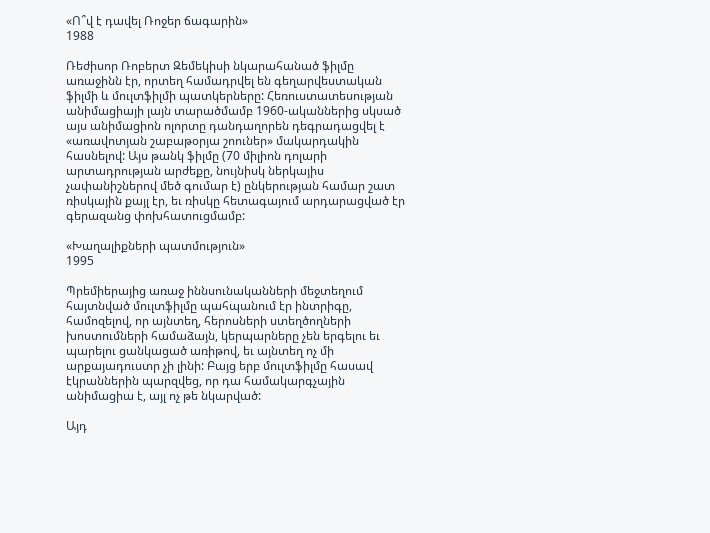«Ո՞վ է դավել Ռոջեր ճագարին»
1988

Ռեժիսոր Ռոբերտ Զեմեկիսի նկարահանած ֆիլմը առաջինն էր, որտեղ համադրվել են գեղարվեստական ֆիլմի և մուլտֆիլմի պատկերները: Հեռուստատեսության անիմացիայի լայն տարածմամբ 1960-ականներից սկսած այս անիմացիոն ոլորտը դանդաղորեն դեգրադացվել է «առավոտյան շաբաթօրյա շոուներ» մակարդակին հասնելով: Այս թանկ ֆիլմը (70 միլիոն դոլարի արտադրության արժեքը, նույնիսկ ներկայիս չափանիշներով մեծ գումար է) ընկերության համար շատ ռիսկային քայլ էր, եւ ռիսկը հետագայում արդարացված էր գերազանց փոխհատուցմամբ:

«Խաղալիքների պատմություն»
1995

Պրեմիերայից առաջ իննսունականների մեջտեղում հայտնված մուլտֆիլմը պահպանում էր ինտրիգը, համոզելով, որ այնտեղ, հերոսների ստեղծողների խոստումների համաձայն, կերպարները չեն երգելու եւ պարելու ցանկացած առիթով, եւ այնտեղ ոչ մի արքայադուստր չի լինի: Բայց երբ մուլտֆիլմը հասավ էկրաններին պարզվեց, որ դա համակարգչային անիմացիա է, այլ ոչ թե նկարված:

Այդ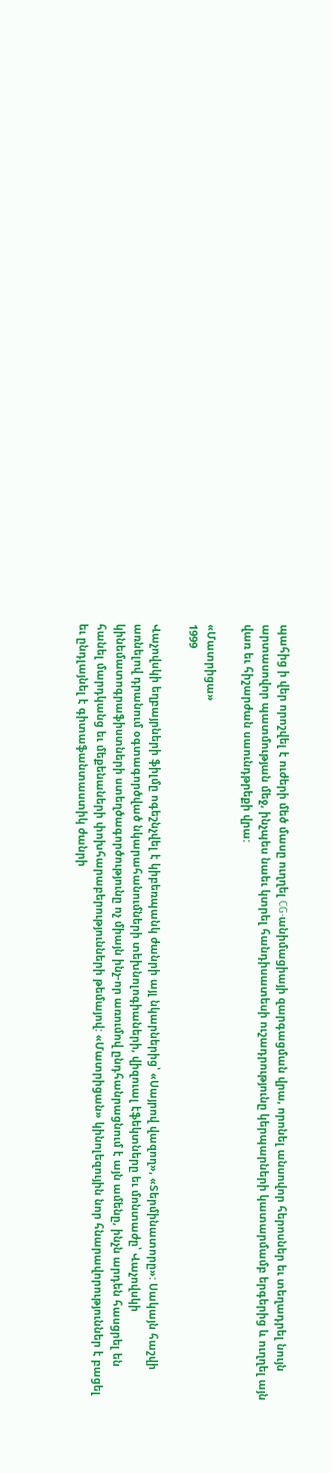պահից ի վեր որոշվել է ուժերի մեծ մասը ուղղել CG-անիմացիայի զարգացման վրա, որոնել անսովոր հերոսներ եւ տեղադրել նույն արտասովոր պատմության մեջ, ինչպես նաեւ կտրել հանդիսատեսի ուշադրությունը կերպարների կատարմամբ երգերից և ուղղել այն վառ եւ հիշարժան սաունդթրեքի վրա:

«Մատրիցա»
1999

Վաչովսկի եղբայրների ֆիլմը ոգեշնչվել է կիբեռպանկ ժանրի այլ նկարներից՝ «Սայրով վազող», «Տերմինատորը»: Սակայն հաշվի առնելով դրանում օգտագործված նկարահանումների տեխնոլոգիաների, վիզուալ էֆեկտները եւ մոնտաժը՝ Վաչովսկի կինեմատոգրաֆիստների ստեղծագործությունը ոչ միայն ինչ-որ առումով ընդհանրացնում է այն ամենը, ինչն արդեն հասցրել են հանել մարդկանց եւ մեքենաների փոխհարաբերությունների թեմայով: «Մատրիցան» կինոլեզույին նոր հնարավորություններ է բացել եւ ընդլայնել է գիտաֆանտաստիկ ժանրի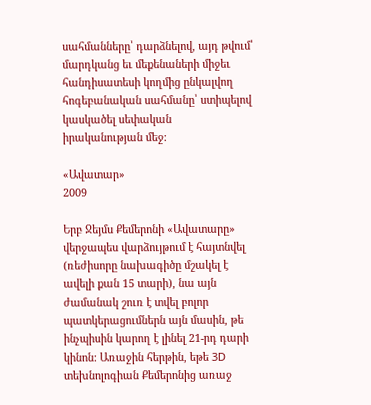սահմանները՝ դարձնելով, այդ թվում՝ մարդկանց եւ մեքենաների միջեւ հանդիսատեսի կողմից ընկալվող հոգեբանական սահմանը՝ ստիպելով կասկածել սեփական իրականության մեջ:

«Ավատար»
2009

Երբ Ջեյմս Քեմերոնի «Ավատարը» վերջապես վարձույթում է հայտնվել (ռեժիսորը նախագիծը մշակել է ավելի քան 15 տարի), նա այն ժամանակ շուռ է տվել բոլոր պատկերացումներն այն մասին, թե ինչպիսին կարող է լինել 21-րդ դարի կինոն: Առաջին հերթին, եթե 3D տեխնոլոգիան Քեմերոնից առաջ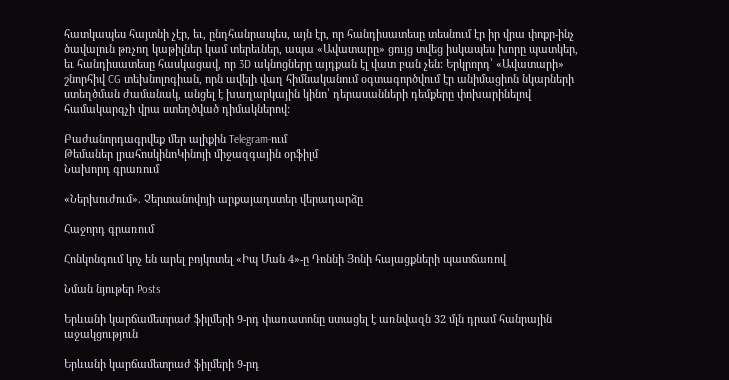հատկապես հայտնի չէր, եւ, ընդհանրապես, այն էր, որ հանդիսատեսը տեսնում էր իր վրա փոքր-ինչ ծավալուն թռչող կաթիլներ կամ տերեւներ, ապա «Ավատարը» ցույց տվեց իսկապես խորը պատկեր, եւ հանդիսատեսը հասկացավ, որ 3D ակնոցները այդքան էլ վատ բան չեն: Երկրորդ՝ «Ավատարի» շնորհիվ CG տեխնոլոգիան, որն ավելի վաղ հիմնականում օգտագործվում էր անիմացիոն նկարների ստեղծման ժամանակ, անցել է խաղարկային կինո՝ դերասանների դեմքերը փոխարինելով համակարգչի վրա ստեղծված դիմակներով:

Բաժանորդագրվեք մեր ալիքին Telegram-ում
Թեմաներ լրահոսկինոԿինոյի միջազգային օրֆիլմ
Նախորդ գրառում

«Ներխուժում». Չերտանովոյի արքայադստեր վերադարձը

Հաջորդ գրառում

Հոնկոնգում կոչ են արել բոյկոտել «Իպ Ման 4»-ը Դոննի Յոնի հայացքների պատճառով

Նման նյութեր Posts

Երևանի կարճամետրաժ ֆիլմերի 9-րդ փառատոնը ստացել է առնվազն 32 մլն դրամ հանրային աջակցություն

Երևանի կարճամետրաժ ֆիլմերի 9-րդ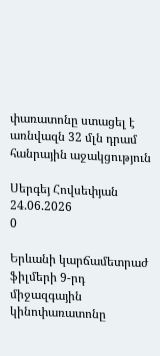փառատոնը ստացել է առնվազն 32 մլն դրամ հանրային աջակցություն

Սերգեյ Հովսեփյան
24.06.2026
0

Երևանի կարճամետրաժ ֆիլմերի 9-րդ միջազգային կինոփառատոնը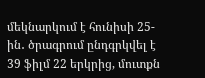մեկնարկում է հունիսի 25-ին․ ծրագրում ընդգրկվել է 39 ֆիլմ 22 երկրից, մուտքն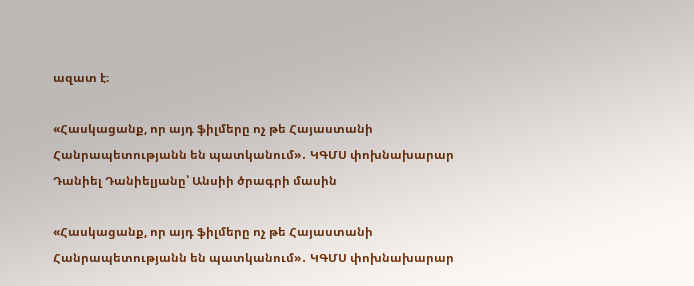ազատ է։

«Հասկացանք, որ այդ ֆիլմերը ոչ թե Հայաստանի Հանրապետությանն են պատկանում»․ ԿԳՄՍ փոխնախարար Դանիել Դանիելյանը՝ Անսիի ծրագրի մասին

«Հասկացանք, որ այդ ֆիլմերը ոչ թե Հայաստանի Հանրապետությանն են պատկանում»․ ԿԳՄՍ փոխնախարար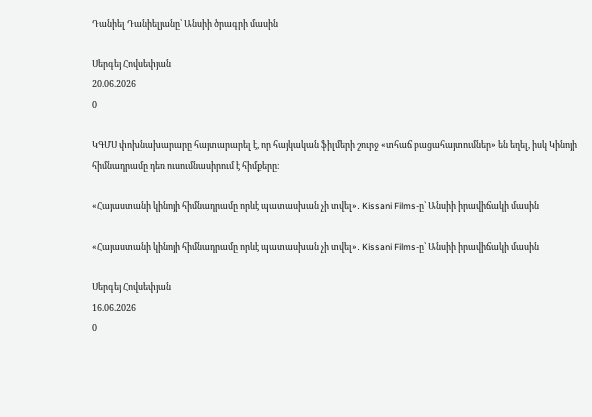Դանիել Դանիելյանը՝ Անսիի ծրագրի մասին

Սերգեյ Հովսեփյան
20.06.2026
0

ԿԳՄՍ փոխնախարարը հայտարարել է, որ հայկական ֆիլմերի շուրջ «տհաճ բացահայտումներ» են եղել, իսկ Կինոյի հիմնադրամը դեռ ուսումնասիրում է հիմքերը։

«Հայաստանի կինոյի հիմնադրամը որևէ պատասխան չի տվել»․ Kissani Films-ը՝ Անսիի իրավիճակի մասին

«Հայաստանի կինոյի հիմնադրամը որևէ պատասխան չի տվել»․ Kissani Films-ը՝ Անսիի իրավիճակի մասին

Սերգեյ Հովսեփյան
16.06.2026
0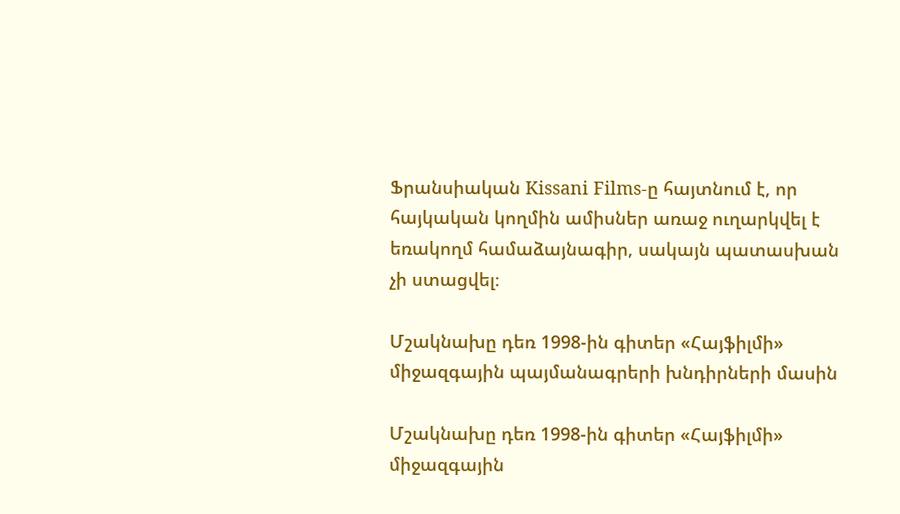Ֆրանսիական Kissani Films-ը հայտնում է, որ հայկական կողմին ամիսներ առաջ ուղարկվել է եռակողմ համաձայնագիր, սակայն պատասխան չի ստացվել։

Մշակնախը դեռ 1998-ին գիտեր «Հայֆիլմի» միջազգային պայմանագրերի խնդիրների մասին

Մշակնախը դեռ 1998-ին գիտեր «Հայֆիլմի» միջազգային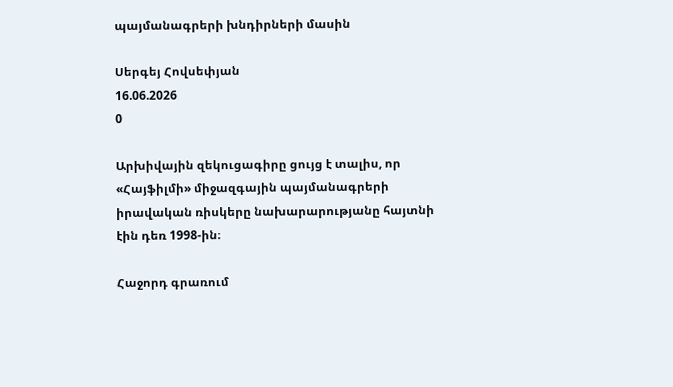պայմանագրերի խնդիրների մասին

Սերգեյ Հովսեփյան
16.06.2026
0

Արխիվային զեկուցագիրը ցույց է տալիս, որ «Հայֆիլմի» միջազգային պայմանագրերի իրավական ռիսկերը նախարարությանը հայտնի էին դեռ 1998-ին։

Հաջորդ գրառում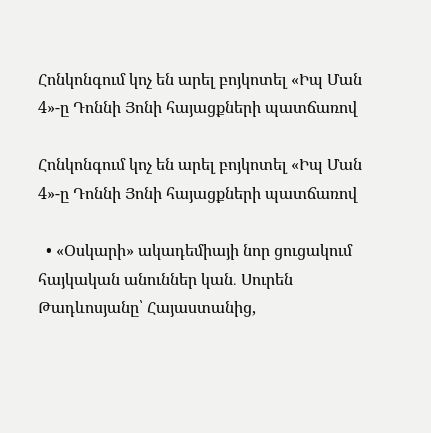Հոնկոնգում կոչ են արել բոյկոտել «Իպ Ման 4»-ը Դոննի Յոնի հայացքների պատճառով

Հոնկոնգում կոչ են արել բոյկոտել «Իպ Ման 4»-ը Դոննի Յոնի հայացքների պատճառով

  • «Օսկարի» ակադեմիայի նոր ցուցակում հայկական անուններ կան․ Սուրեն Թադևոսյանը՝ Հայաստանից,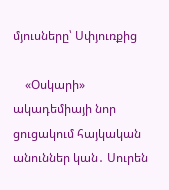մյուսները՝ Սփյուռքից

    «Օսկարի» ակադեմիայի նոր ցուցակում հայկական անուններ կան․ Սուրեն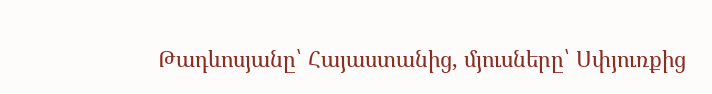Թադևոսյանը՝ Հայաստանից, մյուսները՝ Սփյուռքից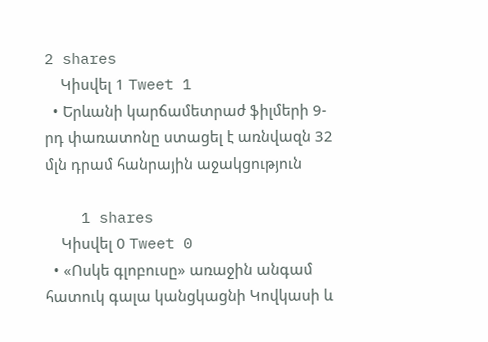2 shares
    Կիսվել 1 Tweet 1
  • Երևանի կարճամետրաժ ֆիլմերի 9-րդ փառատոնը ստացել է առնվազն 32 մլն դրամ հանրային աջակցություն

    1 shares
    Կիսվել 0 Tweet 0
  • «Ոսկե գլոբուսը» առաջին անգամ հատուկ գալա կանցկացնի Կովկասի և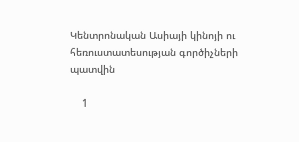Կենտրոնական Ասիայի կինոյի ու հեռուստատեսության գործիչների պատվին

    1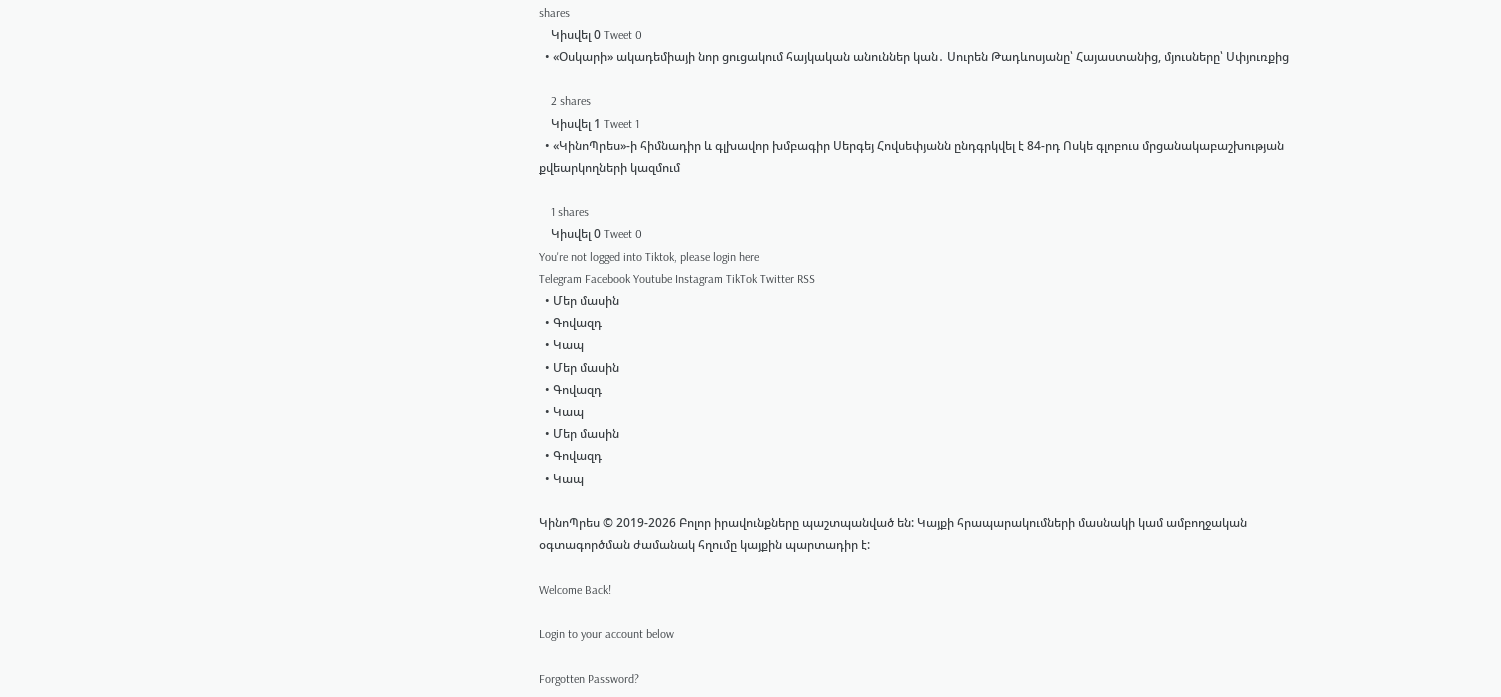shares
    Կիսվել 0 Tweet 0
  • «Օսկարի» ակադեմիայի նոր ցուցակում հայկական անուններ կան․ Սուրեն Թադևոսյանը՝ Հայաստանից, մյուսները՝ Սփյուռքից

    2 shares
    Կիսվել 1 Tweet 1
  • «ԿինոՊրես»-ի հիմնադիր և գլխավոր խմբագիր Սերգեյ Հովսեփյանն ընդգրկվել է 84-րդ Ոսկե գլոբուս մրցանակաբաշխության քվեարկողների կազմում

    1 shares
    Կիսվել 0 Tweet 0
You're not logged into Tiktok, please login here
Telegram Facebook Youtube Instagram TikTok Twitter RSS
  • Մեր մասին
  • Գովազդ
  • Կապ
  • Մեր մասին
  • Գովազդ
  • Կապ
  • Մեր մասին
  • Գովազդ
  • Կապ

ԿինոՊրես © 2019-2026 Բոլոր իրավունքները պաշտպանված են: Կայքի հրապարակումների մասնակի կամ ամբողջական օգտագործման ժամանակ հղումը կայքին պարտադիր է:

Welcome Back!

Login to your account below

Forgotten Password?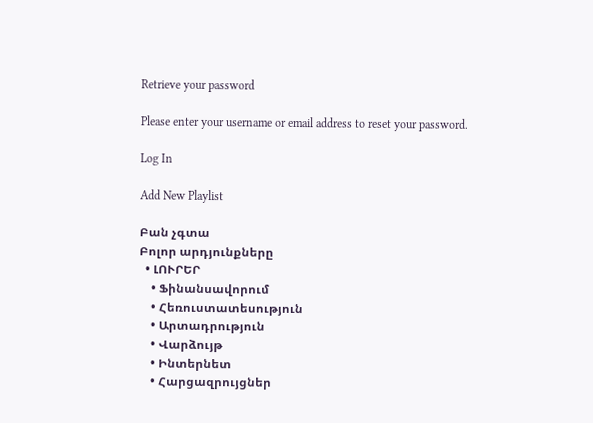Retrieve your password

Please enter your username or email address to reset your password.

Log In

Add New Playlist

Բան չգտա
Բոլոր արդյունքները
  • ԼՈՒՐԵՐ
    • Ֆինանսավորում
    • Հեռուստատեսություն
    • Արտադրություն
    • Վարձույթ
    • Ինտերնետ
    • Հարցազրույցներ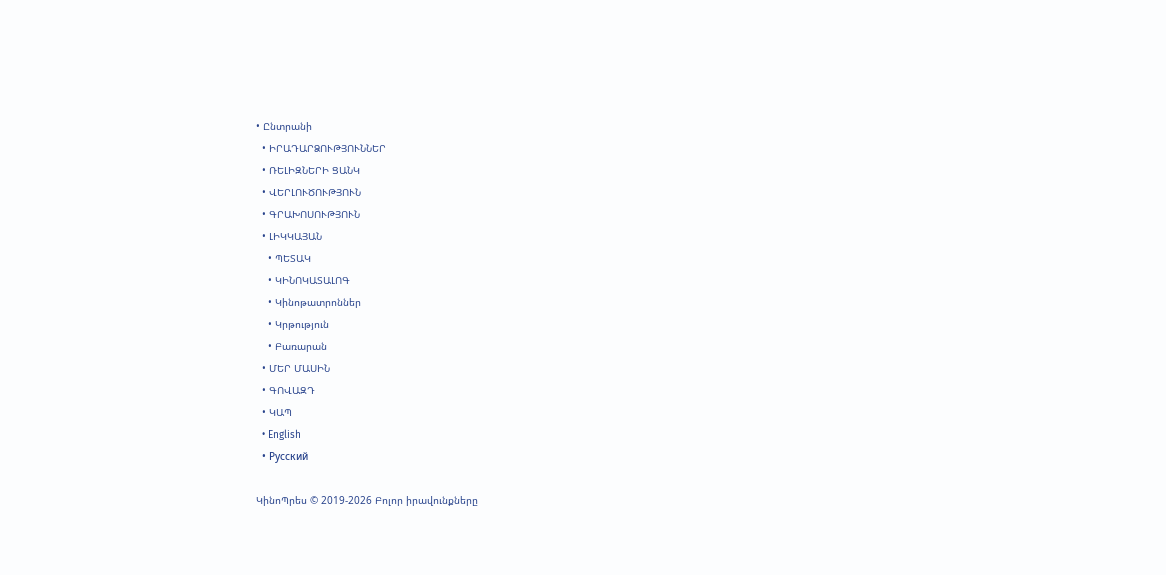• Ընտրանի
  • ԻՐԱԴԱՐՁՈՒԹՅՈՒՆՆԵՐ
  • ՌԵԼԻԶՆԵՐԻ ՑԱՆԿ
  • ՎԵՐԼՈՒԾՈՒԹՅՈՒՆ
  • ԳՐԱԽՈՍՈՒԹՅՈՒՆ
  • ԼԻԿԿԱՅԱՆ
    • ՊԵՏԱԿ
    • ԿԻՆՈԿԱՏԱԼՈԳ
    • Կինոթատրոններ
    • Կրթություն
    • Բառարան
  • ՄԵՐ ՄԱՍԻՆ
  • ԳՈՎԱԶԴ
  • ԿԱՊ
  • English
  • Русский

ԿինոՊրես © 2019-2026 Բոլոր իրավունքները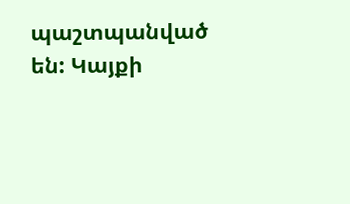պաշտպանված են: Կայքի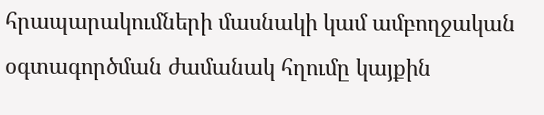հրապարակումների մասնակի կամ ամբողջական օգտագործման ժամանակ հղումը կայքին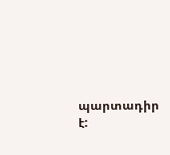պարտադիր է: